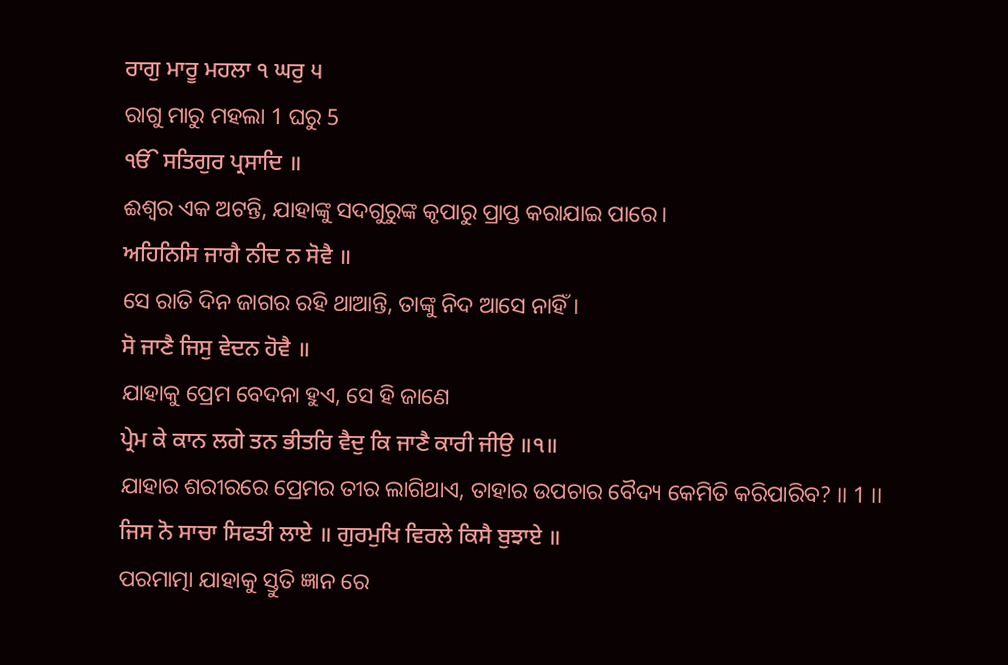ਰਾਗੁ ਮਾਰੂ ਮਹਲਾ ੧ ਘਰੁ ੫
ରାଗୁ ମାରୁ ମହଲା 1 ଘରୁ 5
ੴ ਸਤਿਗੁਰ ਪ੍ਰਸਾਦਿ ॥
ଈଶ୍ଵର ଏକ ଅଟନ୍ତି, ଯାହାଙ୍କୁ ସଦଗୁରୁଙ୍କ କୃପାରୁ ପ୍ରାପ୍ତ କରାଯାଇ ପାରେ।
ਅਹਿਨਿਸਿ ਜਾਗੈ ਨੀਦ ਨ ਸੋਵੈ ॥
ସେ ରାତି ଦିନ ଜାଗର ରହି ଥାଆନ୍ତି, ତାଙ୍କୁ ନିଦ ଆସେ ନାହିଁ।
ਸੋ ਜਾਣੈ ਜਿਸੁ ਵੇਦਨ ਹੋਵੈ ॥
ଯାହାକୁ ପ୍ରେମ ବେଦନା ହୁଏ, ସେ ହି ଜାଣେ
ਪ੍ਰੇਮ ਕੇ ਕਾਨ ਲਗੇ ਤਨ ਭੀਤਰਿ ਵੈਦੁ ਕਿ ਜਾਣੈ ਕਾਰੀ ਜੀਉ ॥੧॥
ଯାହାର ଶରୀରରେ ପ୍ରେମର ତୀର ଲାଗିଥାଏ, ତାହାର ଉପଚାର ବୈଦ୍ୟ କେମିତି କରିପାରିବ? ।। 1 ।।
ਜਿਸ ਨੋ ਸਾਚਾ ਸਿਫਤੀ ਲਾਏ ॥ ਗੁਰਮੁਖਿ ਵਿਰਲੇ ਕਿਸੈ ਬੁਝਾਏ ॥
ପରମାତ୍ମା ଯାହାକୁ ସ୍ତୁତି ଜ୍ଞାନ ରେ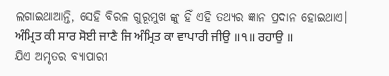ଲଗାଇଥାଆନ୍ତି, ସେହି ବିରଳ ଗୁରୂମୁଖ ଙ୍କୁ ହିଁ ଏହି ତଥ୍ୟର ଜ୍ଞାନ ପ୍ରଦାନ ହୋଇଥାଏ।
ਅੰਮ੍ਰਿਤ ਕੀ ਸਾਰ ਸੋਈ ਜਾਣੈ ਜਿ ਅੰਮ੍ਰਿਤ ਕਾ ਵਾਪਾਰੀ ਜੀਉ ॥੧॥ ਰਹਾਉ ॥
ଯିଏ ଅମୃତର ବ୍ୟାପାରୀ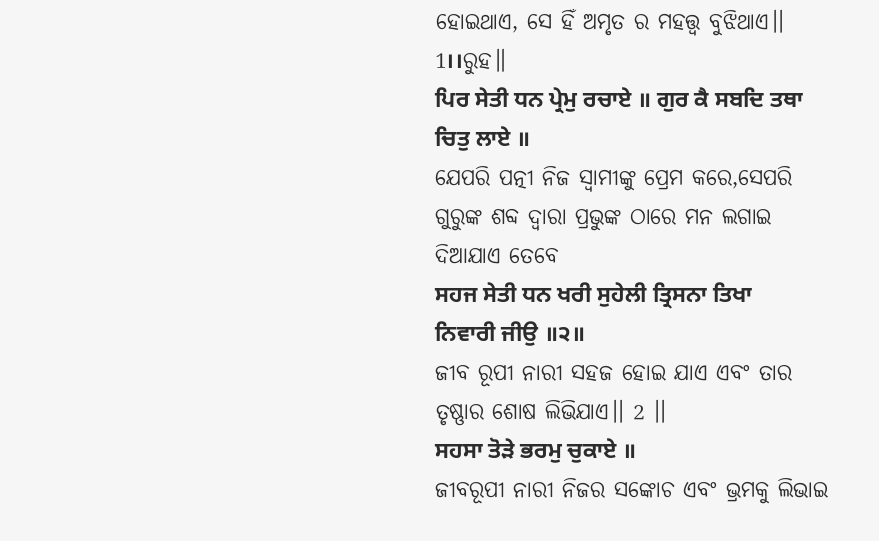ହୋଇଥାଏ, ସେ ହିଁ ଅମୃତ ର ମହତ୍ତ୍ଵ ବୁଝିଥାଏ।। 1।।ରୁହ॥
ਪਿਰ ਸੇਤੀ ਧਨ ਪ੍ਰੇਮੁ ਰਚਾਏ ॥ ਗੁਰ ਕੈ ਸਬਦਿ ਤਥਾ ਚਿਤੁ ਲਾਏ ॥
ଯେପରି ପତ୍ନୀ ନିଜ ସ୍ବାମୀଙ୍କୁ ପ୍ରେମ କରେ,ସେପରି ଗୁରୁଙ୍କ ଶବ୍ଦ ଦ୍ଵାରା ପ୍ରଭୁଙ୍କ ଠାରେ ମନ ଲଗାଇ ଦିଆଯାଏ ତେବେ
ਸਹਜ ਸੇਤੀ ਧਨ ਖਰੀ ਸੁਹੇਲੀ ਤ੍ਰਿਸਨਾ ਤਿਖਾ ਨਿਵਾਰੀ ਜੀਉ ॥੨॥
ଜୀବ ରୂପୀ ନାରୀ ସହଜ ହୋଇ ଯାଏ ଏବଂ ତାର ତୃଷ୍ଣାର ଶୋଷ ଲିଭିଯାଏ।। 2 ।।
ਸਹਸਾ ਤੋੜੇ ਭਰਮੁ ਚੁਕਾਏ ॥
ଜୀବରୂପୀ ନାରୀ ନିଜର ସଙ୍କୋଚ ଏବଂ ଭ୍ରମକୁ ଲିଭାଇ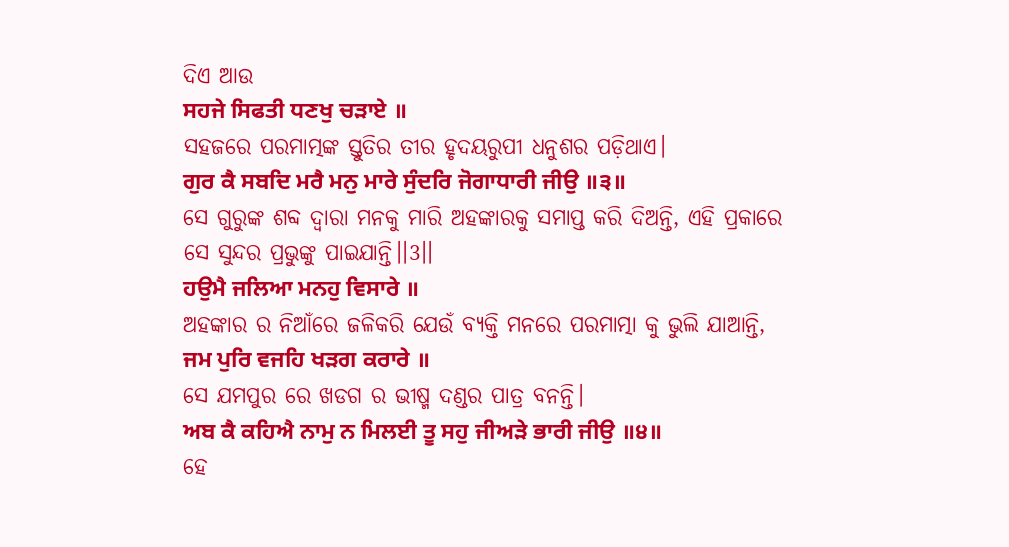ଦିଏ ଆଉ
ਸਹਜੇ ਸਿਫਤੀ ਧਣਖੁ ਚੜਾਏ ॥
ସହଜରେ ପରମାତ୍ମଙ୍କ ସ୍ତୁତିର ତୀର ହୃଦୟରୁପୀ ଧନୁଶର ପଡ଼ିଥାଏ।
ਗੁਰ ਕੈ ਸਬਦਿ ਮਰੈ ਮਨੁ ਮਾਰੇ ਸੁੰਦਰਿ ਜੋਗਾਧਾਰੀ ਜੀਉ ॥੩॥
ସେ ଗୁରୁଙ୍କ ଶବ୍ଦ ଦ୍ଵାରା ମନକୁ ମାରି ଅହଙ୍କାରକୁ ସମାପ୍ତ କରି ଦିଅନ୍ତି, ଏହି ପ୍ରକାରେ ସେ ସୁନ୍ଦର ପ୍ରଭୁଙ୍କୁ ପାଇଯାନ୍ତି।।3।।
ਹਉਮੈ ਜਲਿਆ ਮਨਹੁ ਵਿਸਾਰੇ ॥
ଅହଙ୍କାର ର ନିଆଁରେ ଜଳିକରି ଯେଉଁ ବ୍ୟକ୍ତି ମନରେ ପରମାତ୍ମା କୁ ଭୁଲି ଯାଆନ୍ତି,
ਜਮ ਪੁਰਿ ਵਜਹਿ ਖੜਗ ਕਰਾਰੇ ॥
ସେ ଯମପୁର ରେ ଖଡଗ ର ଭୀଷ୍ମ ଦଣ୍ଡର ପାତ୍ର ବନନ୍ତି।
ਅਬ ਕੈ ਕਹਿਐ ਨਾਮੁ ਨ ਮਿਲਈ ਤੂ ਸਹੁ ਜੀਅੜੇ ਭਾਰੀ ਜੀਉ ॥੪॥
ହେ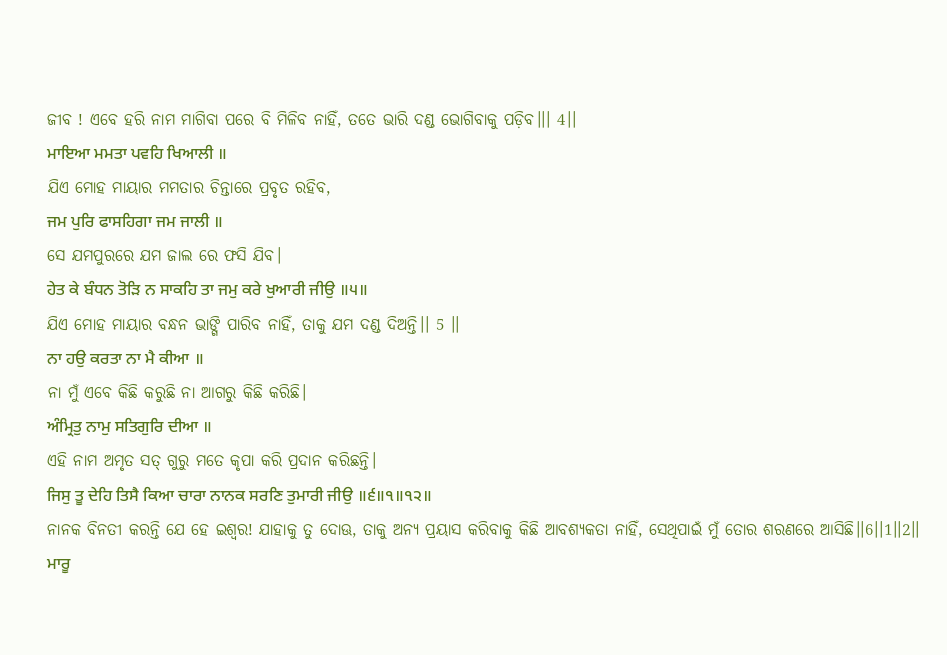ଜୀବ ! ଏବେ ହରି ନାମ ମାଗିବା ପରେ ବି ମିଳିବ ନାହିଁ, ତତେ ଭାରି ଦଣ୍ଡ ଭୋଗିବାକୁ ପଡ଼ିବ।।। 4।।
ਮਾਇਆ ਮਮਤਾ ਪਵਹਿ ਖਿਆਲੀ ॥
ଯିଏ ମୋହ ମାୟାର ମମତାର ଚିନ୍ତାରେ ପ୍ରବୃତ ରହିବ,
ਜਮ ਪੁਰਿ ਫਾਸਹਿਗਾ ਜਮ ਜਾਲੀ ॥
ସେ ଯମପୁରରେ ଯମ ଜାଲ ରେ ଫସି ଯିବ।
ਹੇਤ ਕੇ ਬੰਧਨ ਤੋੜਿ ਨ ਸਾਕਹਿ ਤਾ ਜਮੁ ਕਰੇ ਖੁਆਰੀ ਜੀਉ ॥੫॥
ଯିଏ ମୋହ ମାୟାର ବନ୍ଧନ ଭାଙ୍ଗି ପାରିବ ନାହିଁ, ତାକୁ ଯମ ଦଣ୍ଡ ଦିଅନ୍ତି।। 5 ।।
ਨਾ ਹਉ ਕਰਤਾ ਨਾ ਮੈ ਕੀਆ ॥
ନା ମୁଁ ଏବେ କିଛି କରୁଛି ନା ଆଗରୁ କିଛି କରିଛି।
ਅੰਮ੍ਰਿਤੁ ਨਾਮੁ ਸਤਿਗੁਰਿ ਦੀਆ ॥
ଏହି ନାମ ଅମୃତ ସତ୍ ଗୁରୁ ମତେ କୃପା କରି ପ୍ରଦାନ କରିଛନ୍ତି।
ਜਿਸੁ ਤੂ ਦੇਹਿ ਤਿਸੈ ਕਿਆ ਚਾਰਾ ਨਾਨਕ ਸਰਣਿ ਤੁਮਾਰੀ ਜੀਉ ॥੬॥੧॥੧੨॥
ନାନକ ବିନତୀ କରନ୍ତି ଯେ ହେ ଇଶ୍ଵର! ଯାହାକୁ ତୁ ଦୋଊ, ତାକୁ ଅନ୍ୟ ପ୍ରୟାସ କରିବାକୁ କିଛି ଆବଶ୍ୟକତା ନାହିଁ, ସେଥିପାଇଁ ମୁଁ ତୋର ଶରଣରେ ଆସିଛି।।6।।1।।2।।
ਮਾਰੂ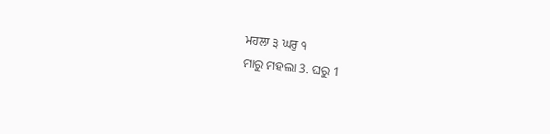ਮਹਲਾ ੩ ਘਰੁ ੧
ମାରୁ ମହଲା 3. ଘରୁ 1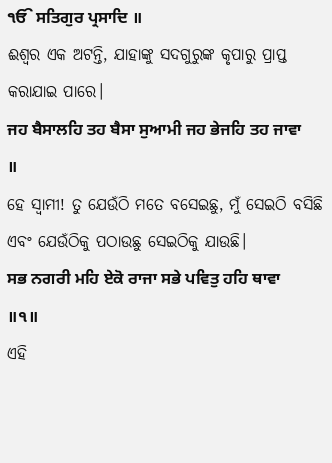ੴ ਸਤਿਗੁਰ ਪ੍ਰਸਾਦਿ ॥
ଈଶ୍ଵର ଏକ ଅଟନ୍ତି, ଯାହାଙ୍କୁ ସଦଗୁରୁଙ୍କ କୃପାରୁ ପ୍ରାପ୍ତ କରାଯାଇ ପାରେ।
ਜਹ ਬੈਸਾਲਹਿ ਤਹ ਬੈਸਾ ਸੁਆਮੀ ਜਹ ਭੇਜਹਿ ਤਹ ਜਾਵਾ ॥
ହେ ସ୍ଵାମୀ! ତୁ ଯେଉଁଠି ମତେ ବସେଇଛୁ, ମୁଁ ସେଇଠି ବସିଛି ଏବଂ ଯେଉଁଠିକୁ ପଠାଉଛୁ ସେଇଠିକୁ ଯାଉଛି।
ਸਭ ਨਗਰੀ ਮਹਿ ਏਕੋ ਰਾਜਾ ਸਭੇ ਪਵਿਤੁ ਹਹਿ ਥਾਵਾ ॥੧॥
ଏହି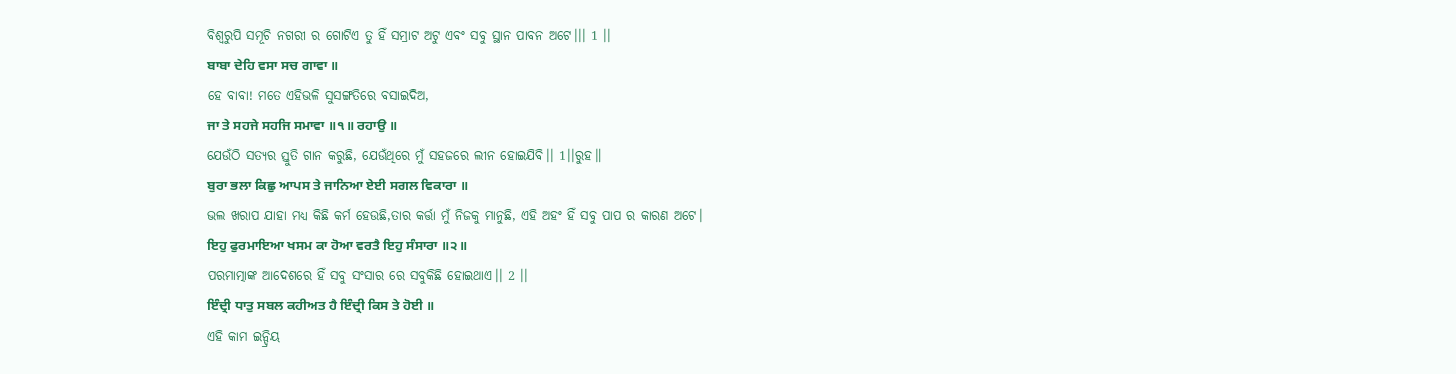ବିଶ୍ୱରୁପି ସମୂଚି ନଗରୀ ର ଗୋଟିଏ ତୁ ହିଁ ସମ୍ରାଟ ଅଟୁ ଏବଂ ସବୁ ସ୍ଥାନ ପାବନ ଅଟେ।।। 1 ।।
ਬਾਬਾ ਦੇਹਿ ਵਸਾ ਸਚ ਗਾਵਾ ॥
ହେ ବାବା! ମତେ ଏହିଭଳି ସୁସଙ୍ଗତିରେ ବସାଇଦିଅ,
ਜਾ ਤੇ ਸਹਜੇ ਸਹਜਿ ਸਮਾਵਾ ॥੧॥ ਰਹਾਉ ॥
ଯେଉଁଠି ସତ୍ୟର ସ୍ତୁତି ଗାନ କରୁଛି, ଯେଉଁଥିରେ ମୁଁ ସହଜରେ ଲୀନ ହୋଇଯିବି।। 1।।ରୁହ॥
ਬੁਰਾ ਭਲਾ ਕਿਛੁ ਆਪਸ ਤੇ ਜਾਨਿਆ ਏਈ ਸਗਲ ਵਿਕਾਰਾ ॥
ଭଲ ଖରାପ ଯାହା ମଧ୍ୟ କିଛି କର୍ମ ହେଉଛି,ତାର କର୍ତ୍ତା ମୁଁ ନିଜକୁ ମାନୁଛି, ଏହି ଅହଂ ହିଁ ସବୁ ପାପ ର କାରଣ ଅଟେ।
ਇਹੁ ਫੁਰਮਾਇਆ ਖਸਮ ਕਾ ਹੋਆ ਵਰਤੈ ਇਹੁ ਸੰਸਾਰਾ ॥੨॥
ପରମାତ୍ମାଙ୍କ ଆଦେଶରେ ହିଁ ସବୁ ସଂସାର ରେ ସବୁକିଛି ହୋଇଥାଏ।। 2 ।।
ਇੰਦ੍ਰੀ ਧਾਤੁ ਸਬਲ ਕਹੀਅਤ ਹੈ ਇੰਦ੍ਰੀ ਕਿਸ ਤੇ ਹੋਈ ॥
ଏହି କାମ ଇନ୍ଦ୍ରିୟ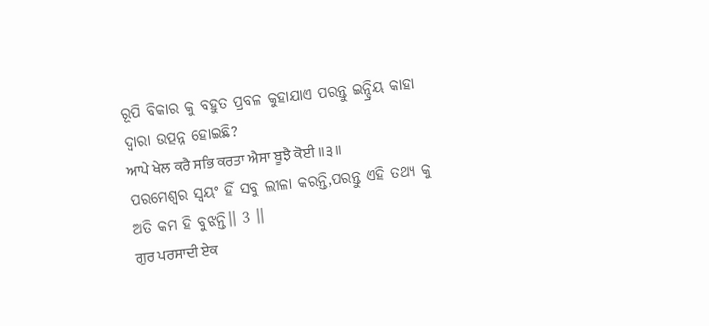ରୂପି ବିକାର କୁ ବହୁତ ପ୍ରବଳ କୁହାଯାଏ ପରନ୍ତୁ ଇନ୍ଦ୍ରିୟ କାହା ଦ୍ଵାରା ଉତ୍ପନ୍ନ ହୋଇଛି?
ਆਪੇ ਖੇਲ ਕਰੈ ਸਭਿ ਕਰਤਾ ਐਸਾ ਬੂਝੈ ਕੋਈ ॥੩॥
ପରମେଶ୍ୱର ସ୍ଵୟଂ ହିଁ ସବୁ ଲୀଳା କରନ୍ତି,ପରନ୍ତୁ ଏହି ତଥ୍ୟ କୁ ଅତି କମ ହି ବୁଝନ୍ତି।। 3 ।।
ਗੁਰ ਪਰਸਾਦੀ ਏਕ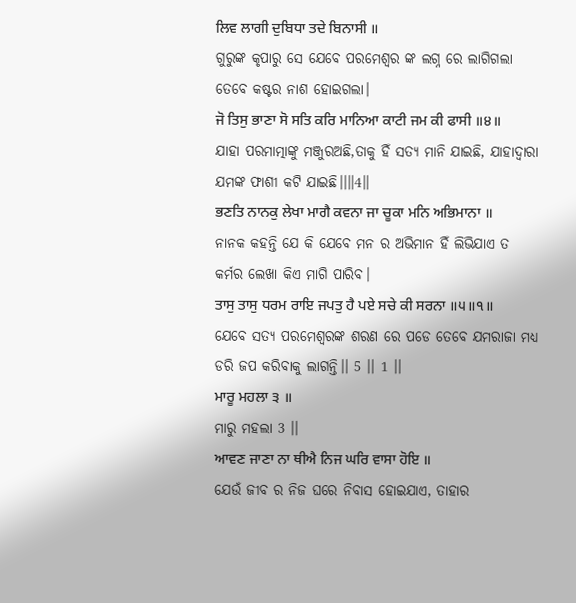ਲਿਵ ਲਾਗੀ ਦੁਬਿਧਾ ਤਦੇ ਬਿਨਾਸੀ ॥
ଗୁରୁଙ୍କ କୃପାରୁ ସେ ଯେବେ ପରମେଶ୍ୱର ଙ୍କ ଲଗ୍ନ ରେ ଲାଗିଗଲା ତେବେ କଷ୍ଟର ନାଶ ହୋଇଗଲା।
ਜੋ ਤਿਸੁ ਭਾਣਾ ਸੋ ਸਤਿ ਕਰਿ ਮਾਨਿਆ ਕਾਟੀ ਜਮ ਕੀ ਫਾਸੀ ॥੪॥
ଯାହା ପରମାତ୍ମାଙ୍କୁ ମଞ୍ଜୁରଅଛି,ତାକୁ ହିଁ ସତ୍ୟ ମାନି ଯାଇଛି, ଯାହାଦ୍ଵାରା ଯମଙ୍କ ଫାଶୀ କଟି ଯାଇଛି।।॥4॥
ਭਣਤਿ ਨਾਨਕੁ ਲੇਖਾ ਮਾਗੈ ਕਵਨਾ ਜਾ ਚੂਕਾ ਮਨਿ ਅਭਿਮਾਨਾ ॥
ନାନକ କହନ୍ତି ଯେ କି ଯେବେ ମନ ର ଅଭିମାନ ହିଁ ଲିଭିଯାଏ ତ କର୍ମର ଲେଖା କିଏ ମାଗି ପାରିବ।
ਤਾਸੁ ਤਾਸੁ ਧਰਮ ਰਾਇ ਜਪਤੁ ਹੈ ਪਏ ਸਚੇ ਕੀ ਸਰਨਾ ॥੫॥੧॥
ଯେବେ ସତ୍ୟ ପରମେଶ୍ବରଙ୍କ ଶରଣ ରେ ପଡେ ତେବେ ଯମରାଜା ମଧ୍ୟ ଡରି ଜପ କରିବାକୁ ଲାଗନ୍ତି।। 5 ।। 1 ।।
ਮਾਰੂ ਮਹਲਾ ੩ ॥
ମାରୁ ମହଲା 3 ।।
ਆਵਣ ਜਾਣਾ ਨਾ ਥੀਐ ਨਿਜ ਘਰਿ ਵਾਸਾ ਹੋਇ ॥
ଯେଉଁ ଜୀବ ର ନିଜ ଘରେ ନିବାସ ହୋଇଯାଏ, ତାହାର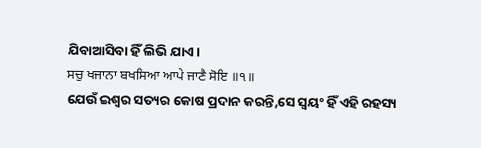ଯିବାଆସିବା ହିଁ ଲିଭି ଯାଏ।
ਸਚੁ ਖਜਾਨਾ ਬਖਸਿਆ ਆਪੇ ਜਾਣੈ ਸੋਇ ॥੧॥
ଯେଉଁ ଇଶ୍ଵର ସତ୍ୟର କୋଷ ପ୍ରଦାନ କରନ୍ତି,ସେ ସ୍ଵୟଂ ହିଁ ଏହି ରହସ୍ୟ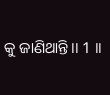କୁ ଜାଣିଥାନ୍ତି।। 1 ।।